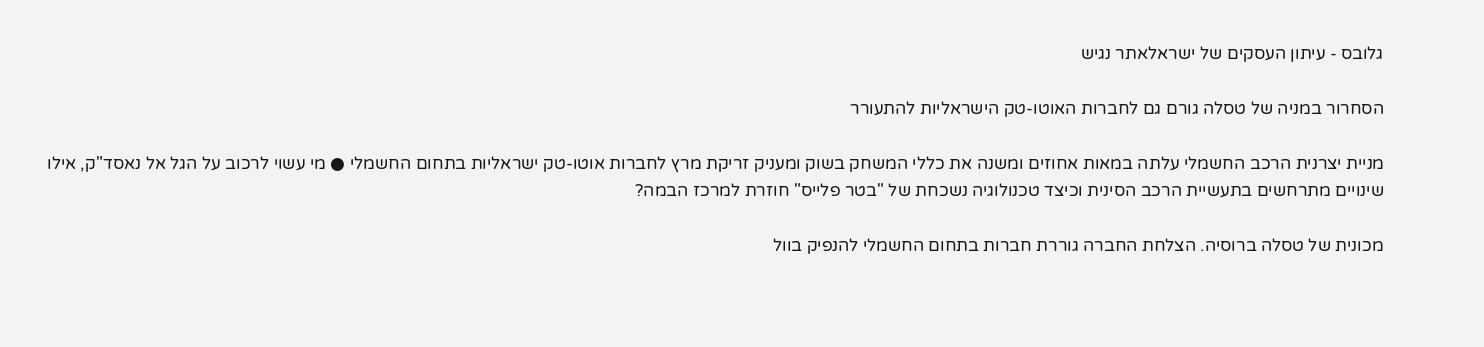גלובס - עיתון העסקים של ישראלאתר נגיש

הסחרור במניה של טסלה גורם גם לחברות האוטו-טק הישראליות להתעורר

מניית יצרנית הרכב החשמלי עלתה במאות אחוזים ומשנה את כללי המשחק בשוק ומעניק זריקת מרץ לחברות אוטו-טק ישראליות בתחום החשמלי ● מי עשוי לרכוב על הגל אל נאסד"ק, אילו שינויים מתרחשים בתעשיית הרכב הסינית וכיצד טכנולוגיה נשכחת של "בטר פלייס" חוזרת למרכז הבמה?

מכונית של טסלה ברוסיה. הצלחת החברה גוררת חברות בתחום החשמלי להנפיק בוול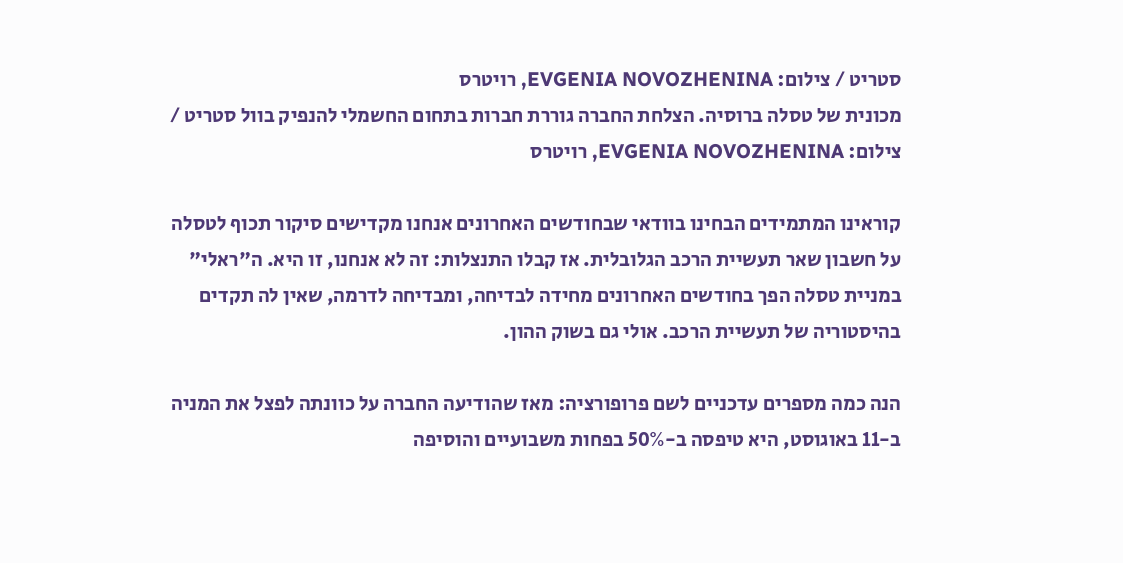סטריט / צילום: EVGENIA NOVOZHENINA, רויטרס
מכונית של טסלה ברוסיה. הצלחת החברה גוררת חברות בתחום החשמלי להנפיק בוול סטריט / צילום: EVGENIA NOVOZHENINA, רויטרס

קוראינו המתמידים הבחינו בוודאי שבחודשים האחרונים אנחנו מקדישים סיקור תכוף לטסלה על חשבון שאר תעשיית הרכב הגלובלית. אז קבלו התנצלות: זה לא אנחנו, זו היא. ה"ראלי" במניית טסלה הפך בחודשים האחרונים מחידה לבדיחה, ומבדיחה לדרמה, שאין לה תקדים בהיסטוריה של תעשיית הרכב. אולי גם בשוק ההון.

הנה כמה מספרים עדכניים לשם פרופורציה: מאז שהודיעה החברה על כוונתה לפצל את המניה ב-11 באוגוסט, היא טיפסה ב-50% בפחות משבועיים והוסיפה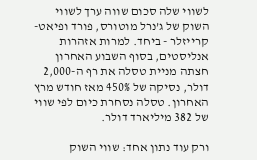לשווי שלה סכום שווה ערך לשווי השוק של ג’נרל מוטורס, פורד ופיאט-קרייזלר - ביחד. למרות אזהרות אנליסטים, בסוף השבוע האחרון חצתה מניית טסלה את רף ה-2,000 דולר, נסיקה של 450% מאז חודש מרץ האחרון. טסלה נסחרת כיום לפי שווי של 382 מיליארד דולר.

ורק עוד נתון אחד: שווי השוק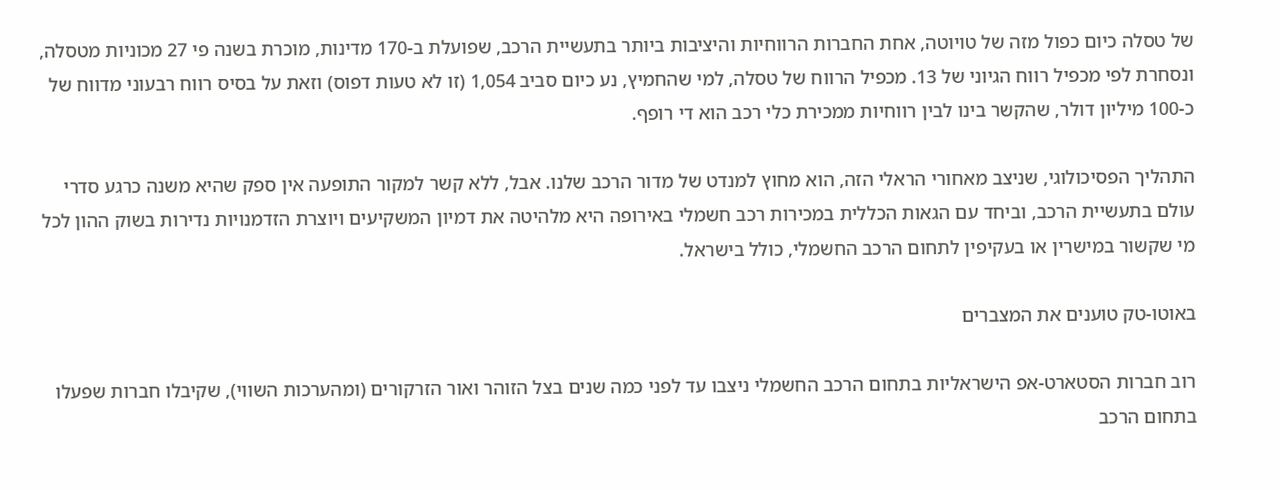של טסלה כיום כפול מזה של טויוטה, אחת החברות הרווחיות והיציבות ביותר בתעשיית הרכב, שפועלת ב-170 מדינות, מוכרת בשנה פי 27 מכוניות מטסלה, ונסחרת לפי מכפיל רווח הגיוני של 13. מכפיל הרווח של טסלה, למי שהחמיץ, נע כיום סביב 1,054 (זו לא טעות דפוס) וזאת על בסיס רווח רבעוני מדווח של כ-100 מיליון דולר, שהקשר בינו לבין רווחיות ממכירת כלי רכב הוא די רופף.

התהליך הפסיכולוגי, שניצב מאחורי הראלי הזה, הוא מחוץ למנדט של מדור הרכב שלנו. אבל, ללא קשר למקור התופעה אין ספק שהיא משנה כרגע סדרי עולם בתעשיית הרכב, וביחד עם הגאות הכללית במכירות רכב חשמלי באירופה היא מלהיטה את דמיון המשקיעים ויוצרת הזדמנויות נדירות בשוק ההון לכל מי שקשור במישרין או בעקיפין לתחום הרכב החשמלי, כולל בישראל.

באוטו-טק טוענים את המצברים

רוב חברות הסטארט-אפ הישראליות בתחום הרכב החשמלי ניצבו עד לפני כמה שנים בצל הזוהר ואור הזרקורים (ומהערכות השווי), שקיבלו חברות שפעלו בתחום הרכב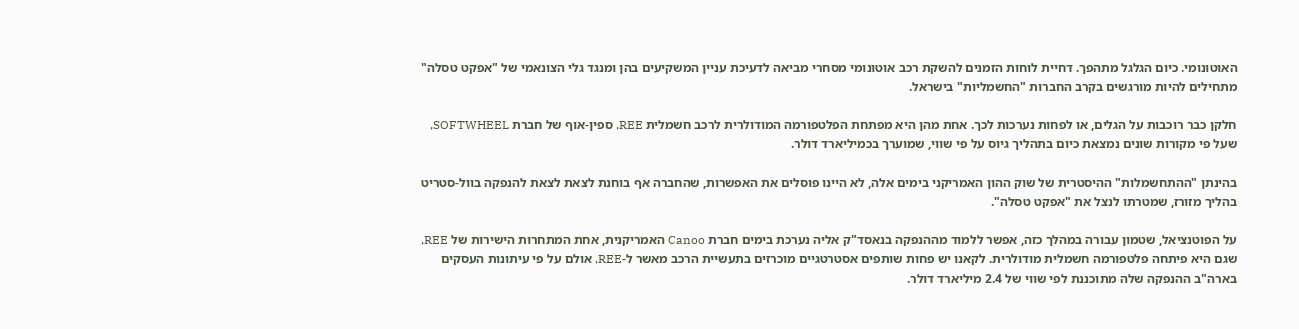האוטונומי. כיום הגלגל מתהפך. דחיית לוחות הזמנים להשקת רכב אוטונומי מסחרי מביאה לדעיכת עניין המשקיעים בהן ומנגד גלי הצונאמי של "אפקט טסלה" מתחילים להיות מורגשים בקרב החברות "החשמליות" בישראל.

חלקן כבר רוכבות על הגלים, או לפחות נערכות לכך. אחת מהן היא מפתחת הפלטפורמה המודולרית לרכב חשמלית REE, ספין-אוף של חברת SOFTWHEEL, שעל פי מקורות שונים נמצאת כיום בתהליך גיוס על פי שווי, שמוערך בכמיליארד דולר.

בהינתן "ההתחשמלות" ההיסטרית של שוק ההון האמריקני בימים אלה, לא היינו פוסלים את האפשרות, שהחברה אף בוחנת לצאת לצאת להנפקה בוול-סטריט בהליך מזורז, שמטרתו לנצל את "אפקט טסלה".

על הפוטנציאל, שטמון עבורה במהלך כזה, אפשר ללמוד מההנפקה בנאסד"ק אליה נערכת בימים חברת Canoo האמריקנית, אחת המתחרות הישירות של REE, שגם היא פיתחה פלטפורמה חשמלית מודולרית. לקאנו יש פחות שותפים אסטרטגיים מוכרזים בתעשיית הרכב מאשר ל-REE, אולם על פי עיתונות העסקים בארה"ב ההנפקה שלה מתוכננת לפי שווי של 2.4 מיליארד דולר.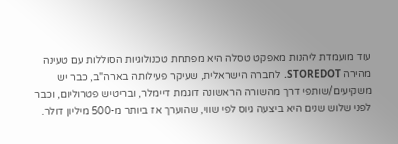עוד מועמדת ליהנות מאפקט טסלה היא מפתחת טכנולוגיות הסוללות עם טעינה מהירה STOREDOT. לחברה הישראלית, שעיקר פעילותה בארה"ב, כבר יש משקיעים/שותפי דרך מהשורה הראשונה דוגמת דיימלר, ובריטיש פטרוליום, וכבר לפני שלוש שנים היא ביצעה גיוס לפי שווי, שהוערך אז ביותר מ-500 מיליון דולר.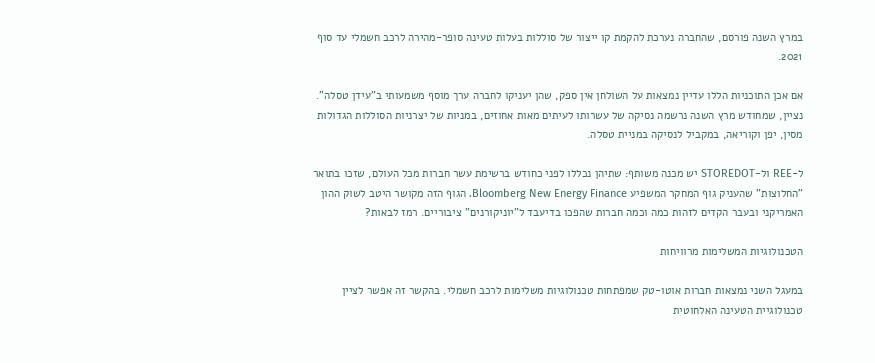במרץ השנה פורסם, שהחברה נערכת להקמת קו ייצור של סוללות בעלות טעינה סופר-מהירה לרכב חשמלי עד סוף 2021.

אם אכן התוכניות הללו עדיין נמצאות על השולחן אין ספק, שהן יעניקו לחברה ערך מוסף משמעותי ב"עידן טסלה". נציין, שמחודש מרץ השנה נרשמה נסיקה של עשרותו לעיתים מאות אחוזים, במניות של יצרניות הסוללות הגדולות מסין, יפן וקוריאה, במקביל לנסיקה במניית טסלה.

ל-REE ול-STOREDOT יש מכנה משותף: שתיהן נכללו לפני כחודש ברשימת עשר חברות מכל העולם, שזכו בתואר "החלוצות" שהעניק גוף המחקר המשפיע Bloomberg New Energy Finance. הגוף הזה מקושר היטב לשוק ההון האמריקני ובעבר הקדים לזהות כמה וכמה חברות שהפכו בדיעבד ל"יוניקורנים" ציבוריים. רמז לבאות?

הטכנולוגיות המשלימות מרוויחות

במעגל השני נמצאות חברות אוטו-טק שמפתחות טכנולוגיות משלימות לרכב חשמלי. בהקשר זה אפשר לציין טכנולוגיית הטעינה האלחוטית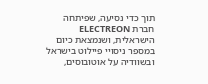תוך כדי נסיעה, שפיתחה חברת ELECTREON הישראלית, ושנמצאת כיום במספר ניסויי פיילוט בישראל ובשוודיה על אוטובוסים,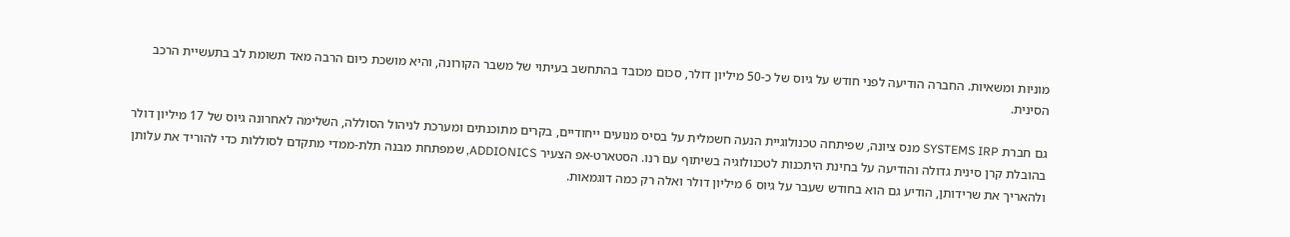מוניות ומשאיות. החברה הודיעה לפני חודש על גיוס של כ-50 מיליון דולר, סכום מכובד בהתחשב בעיתוי של משבר הקורונה, והיא מושכת כיום הרבה מאד תשומת לב בתעשיית הרכב הסינית.

גם חברת SYSTEMS IRP מנס ציונה, שפיתחה טכנולוגיית הנעה חשמלית על בסיס מנועים ייחודיים, בקרים מתוכנתים ומערכת לניהול הסוללה, השלימה לאחרונה גיוס של 17 מיליון דולר בהובלת קרן סינית גדולה והודיעה על בחינת היתכנות לטכנולוגיה בשיתוף עם רנו. הסטארט-אפ הצעיר ADDIONICS, שמפתחת מבנה תלת-ממדי מתקדם לסוללות כדי להוריד את עלותן ולהאריך את שרידותן, הודיע גם הוא בחודש שעבר על גיוס 6 מיליון דולר ואלה רק כמה דוגמאות.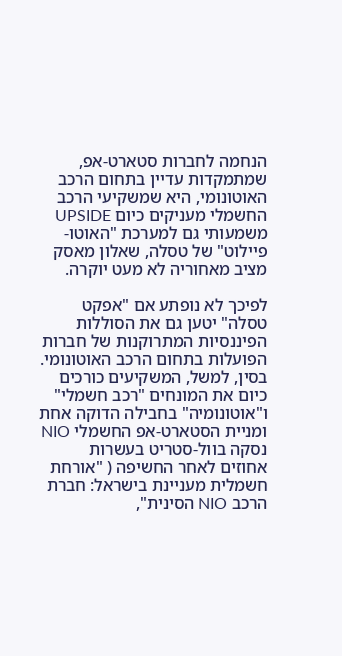הנחמה לחברות סטארט-אפ, שמתמקדות עדיין בתחום הרכב האוטונומי, היא שמשקיעי הרכב החשמלי מעניקים כיום UPSIDE משמעותי גם למערכת "האוטו-פיילוט" של טסלה, שאלון מאסק מציב מאחוריה לא מעט יוקרה.

לפיכך לא נופתע אם "אפקט טסלה" יטען גם את הסוללות הפיננסיות המתרוקנות של חברות הפועלות בתחום הרכב האוטונומי. בסין, למשל, המשקיעים כורכים כיום את המונחים "רכב חשמלי" ו"אוטונומיה" בחבילה הדוקה אחת ומניית הסטארט-אפ החשמלי NIO נסקה בוול-סטריט בעשרות אחוזים לאחר החשיפה ( "אורחת חשמלית מעניינת בישראל: חברת הרכב NIO הסינית",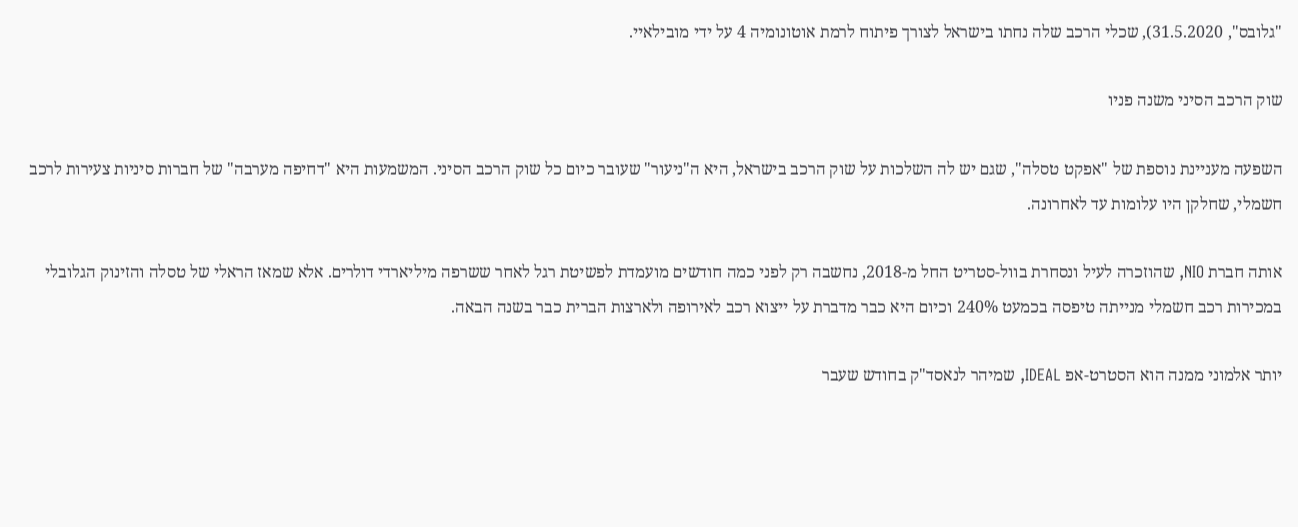"גלובס", 31.5.2020), שכלי הרכב שלה נחתו בישראל לצורך פיתוח לרמת אוטונומיה 4 על ידי מובילאיי.

שוק הרכב הסיני משנה פניו

השפעה מעניינת נוספת של "אפקט טסלה", שגם יש לה השלכות על שוק הרכב בישראל, היא ה"ניעור" שעובר כיום כל שוק הרכב הסיני. המשמעות היא "דחיפה מערבה" של חברות סיניות צעירות לרכב חשמלי, שחלקן היו עלומות עד לאחרונה.

אותה חברת NIO, שהוזכרה לעיל ונסחרת בוול-סטריט החל מ-2018, נחשבה רק לפני כמה חודשים מועמדת לפשיטת רגל לאחר ששרפה מיליארדי דולרים. אלא שמאז הראלי של טסלה והזינוק הגלובלי במכירות רכב חשמלי מנייתה טיפסה בכמעט 240% וכיום היא כבר מדברת על ייצוא רכב לאירופה ולארצות הברית כבר בשנה הבאה.

יותר אלמוני ממנה הוא הסטרט-אפ IDEAL, שמיהר לנאסד"ק בחודש שעבר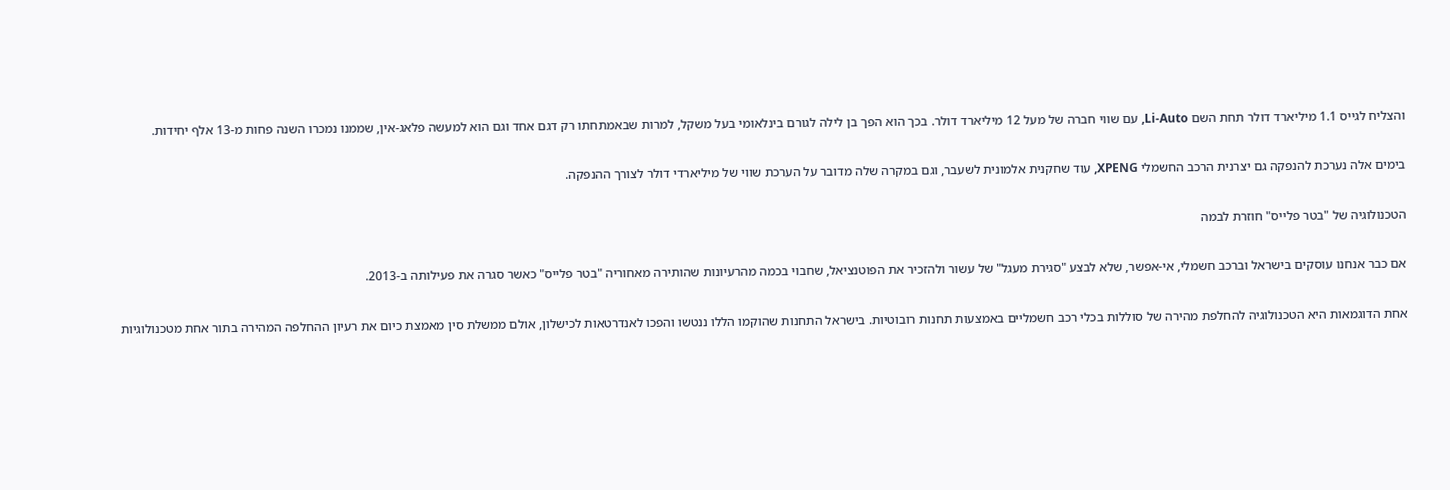והצליח לגייס 1.1 מיליארד דולר תחת השם Li-Auto, עם שווי חברה של מעל 12 מיליארד דולר. בכך הוא הפך בן לילה לגורם בינלאומי בעל משקל, למרות שבאמתחתו רק דגם אחד וגם הוא למעשה פלאג-אין, שממנו נמכרו השנה פחות מ-13 אלף יחידות.

בימים אלה נערכת להנפקה גם יצרנית הרכב החשמלי XPENG, עוד שחקנית אלמונית לשעבר, וגם במקרה שלה מדובר על הערכת שווי של מיליארדי דולר לצורך ההנפקה.

הטכנולוגיה של "בטר פלייס" חוזרת לבמה

אם כבר אנחנו עוסקים בישראל וברכב חשמלי, אי-אפשר, שלא לבצע "סגירת מעגל" של עשור ולהזכיר את הפוטנציאל, שחבוי בכמה מהרעיונות שהותירה מאחוריה "בטר פלייס" כאשר סגרה את פעילותה ב-2013.

אחת הדוגמאות היא הטכנולוגיה להחלפת מהירה של סוללות בכלי רכב חשמליים באמצעות תחנות רובוטיות. בישראל התחנות שהוקמו הללו ננטשו והפכו לאנדרטאות לכישלון, אולם ממשלת סין מאמצת כיום את רעיון ההחלפה המהירה בתור אחת מטכנולוגיות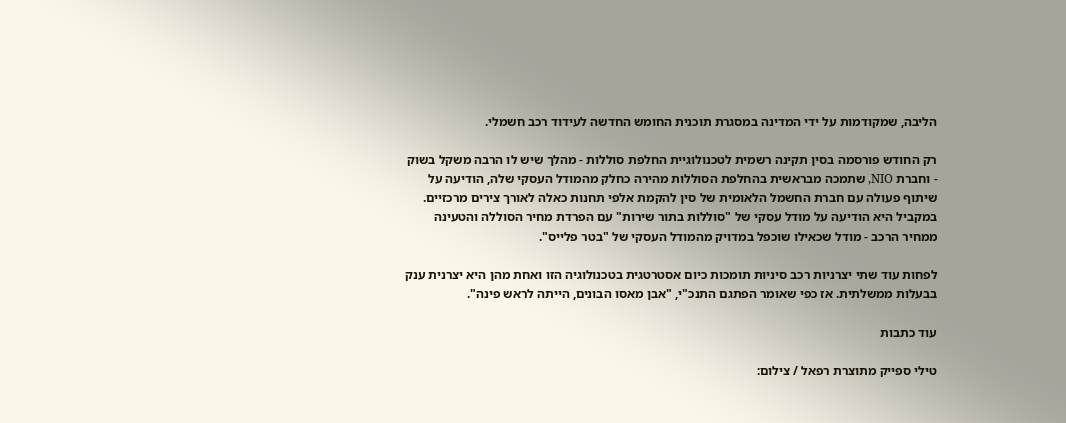הליבה, שמקודמות על ידי המדינה במסגרת תוכנית החומש החדשה לעידוד רכב חשמלי.

רק החודש פורסמה בסין תקינה רשמית לטכנולוגיית החלפת סוללות - מהלך שיש לו הרבה משקל בשוק - וחברת NIO, שתמכה מבראשית בהחלפת הסוללות מהירה כחלק מהמודל העסקי שלה, הודיעה על שיתוף פעולה עם חברת החשמל הלאומית של סין להקמת אלפי תחנות כאלה לאורך צירים מרכזיים. במקביל היא הודיעה על מודל עסקי של "סוללות בתור שירות" עם הפרדת מחיר הסוללה והטעינה ממחיר הרכב - מודל שכאילו שוכפל במדויק מהמודל העסקי של "בטר פלייס".

לפחות עוד שתי יצרניות רכב סיניות תומכות כיום אסטרטגית בטכנולוגיה הזו ואחת מהן היא יצרנית ענק בבעלות ממשלתית. אז כפי שאומר הפתגם התנכ"י, "אבן מאסו הבונים, הייתה לראש פינה".

עוד כתבות

טילי ספייק מתוצרת רפאל / צילום: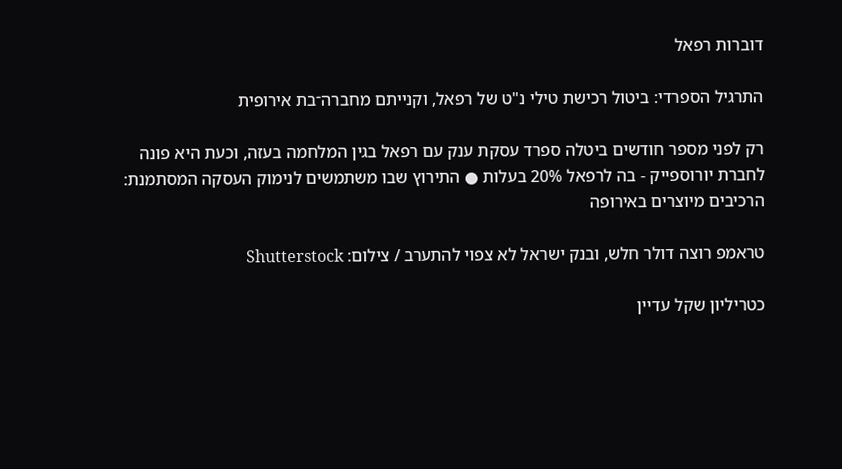דוברות רפאל

התרגיל הספרדי: ביטול רכישת טילי נ"ט של רפאל, וקנייתם מחברה־בת אירופית

רק לפני מספר חודשים ביטלה ספרד עסקת ענק עם רפאל בגין המלחמה בעזה, וכעת היא פונה לחברת יורוספייק - בה לרפאל 20% בעלות ● התירוץ שבו משתמשים לנימוק העסקה המסתמנת: הרכיבים מיוצרים באירופה

טראמפ רוצה דולר חלש, ובנק ישראל לא צפוי להתערב / צילום: Shutterstock

כטריליון שקל עדיין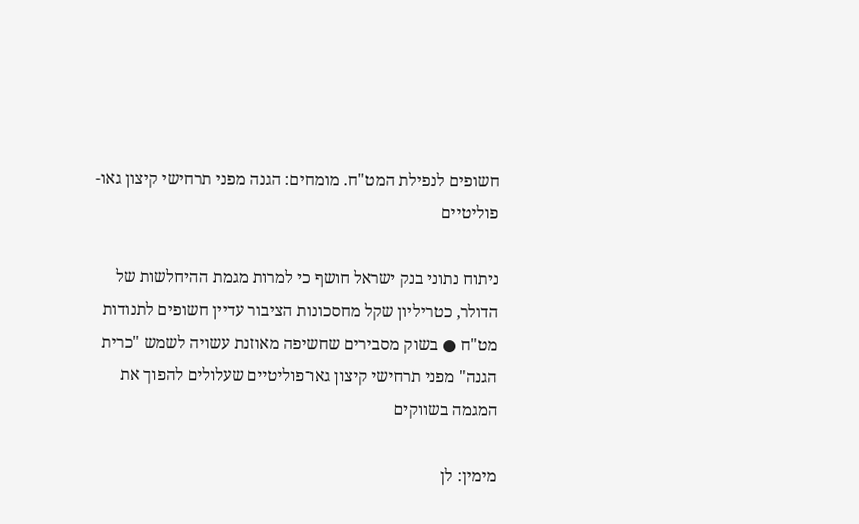חשופים לנפילת המט"ח. מומחים: הגנה מפני תרחישי קיצון גאו-פוליטיים

ניתוח נתוני בנק ישראל חושף כי למרות מגמת ההיחלשות של הדולר, כטריליון שקל מחסכונות הציבור עדיין חשופים לתנודות מט"ח ● בשוק מסבירים שחשיפה מאוזנת עשויה לשמש "כרית הגנה" מפני תרחישי קיצון גאו־פוליטיים שעלולים להפוך את המגמה בשווקים

מימין: לן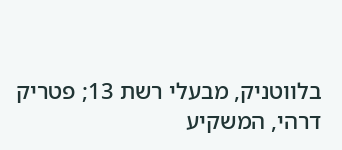בלווטניק, מבעלי רשת 13; פטריק דרהי, המשקיע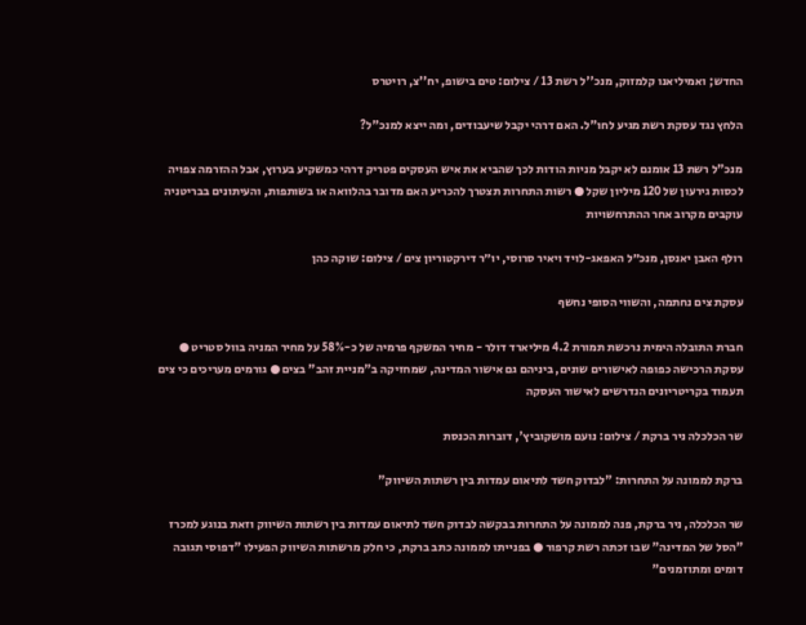החדש; ואמיליאנו קלמזוק, מנכ''ל רשת 13 / צילום: טים בישופ, יח''צ, רויטרס

הלחץ נגד עסקת רשת מגיע לחו"ל. האם דרהי יקבל שיעבודים, ומה ייצא למנכ"ל?

מנכ"ל רשת 13 אומנם לא יקבל מניות הודות לכך שהביא את איש העסקים פטריק דרהי כמשקיע בערוץ, אבל ההזרמה צפויה לכסות גירעון של 120 מיליון שקל ● רשות התחרות תצטרך להכריע האם מדובר בהלוואה או בשותפות, והעיתונים בבריטניה עוקבים מקרוב אחר ההתרחשויות

רולף האבן יאנסן, מנכ״ל האפאג-לויד ויאיר סרוסי, יו״ר דירקטוריון צים / צילום: שוקה כהן

עסקת צים נחתמה, והשווי הסופי נחשף

חברת התובלה הימית נרכשת תמורת 4.2 מיליארד דולר - מחיר המשקף פרמיה של כ-58% על מחיר המניה בוול סטריט ● עסקת הרכישה כפופה לאישורים שונים, ביניהם גם אישור המדינה, שמחזיקה ב"מניית זהב" בצים ● גורמים מעריכים כי צים תעמוד בקריטריונים הנדרשים לאישור העסקה

שר הכלכלה ניר ברקת / צילום: נועם מושקוביץ', דוברות הכנסת

ברקת לממונה על התחרות: "לבדוק חשד לתיאום עמדות בין רשתות השיווק"

שר הכלכלה, ניר ברקת, פנה לממונה על התחרות בבקשה לבדוק חשד לתיאום עמדות בין רשתות השיווק וזאת בנוגע למכרז "הסל של המדינה" שבו זכתה רשת קרפור ● בפנייתו לממונה כתב ברקת, כי חלק מרשתות השיווק הפעילו "דפוסי תגובה דומים ומתוזמנים"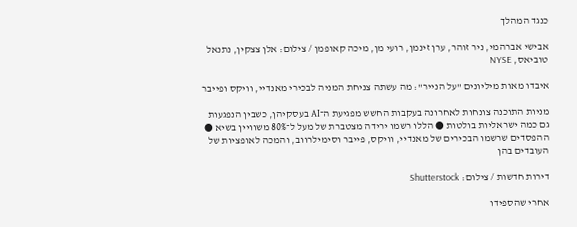כנגד המהלך

אבישי אברהמי, ניר זוהר, ערן זינמן, רועי מן, מיכה קאופמן / צילום: אלן צצקין, נתנאל טוביאס, NYSE

איבדו מאות מיליונים "על הנייר": מה עשתה צניחת המניה לבכירי מאנדיי, וויקס ופייבר

מניות התוכנה צונחות לאחרונה בעקבות החשש מפגיעת ה־AI בעסקיהן, כשבין הנפגעות גם כמה ישראליות בולטות ● הללו רשמו ירידה מצטברת של מעל ל־80% משוויין בשיא ● ההפסדים שרשמו הבכירים של מאנדיי, וויקס, פייבר וסימילרווב, והמכה לאופציות של העובדים בהן

דירות חדשות / צילום: Shutterstock

אחרי שהספידו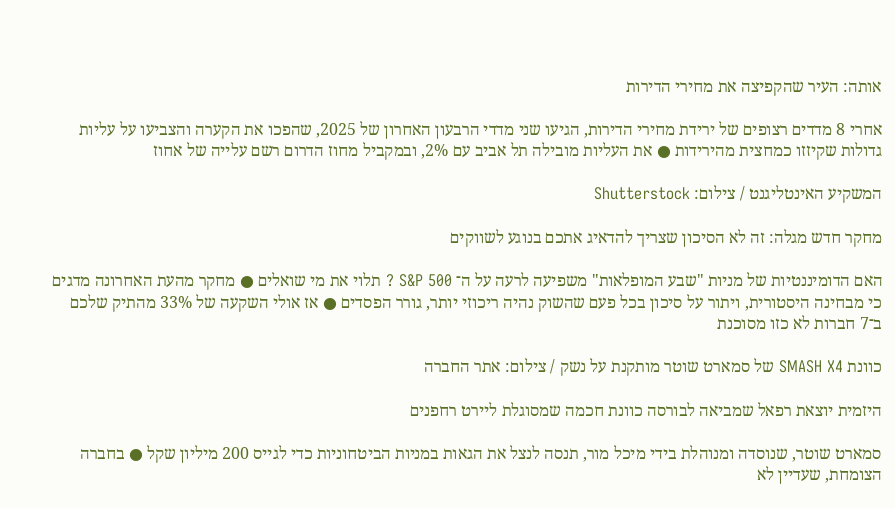אותה: העיר שהקפיצה את מחירי הדירות

אחרי 8 מדדים רצופים של ירידת מחירי הדירות, הגיעו שני מדדי הרבעון האחרון של 2025, שהפכו את הקערה והצביעו על עליות גדולות שקיזזו כמחצית מהירידות ● את העליות מובילה תל אביב עם 2%, ובמקביל מחוז הדרום רשם עלייה של אחוז

המשקיע האינטליגנט / צילום: Shutterstock

מחקר חדש מגלה: זה לא הסיכון שצריך להדאיג אתכם בנוגע לשווקים

האם הדומיננטיות של מניות "שבע המופלאות" משפיעה לרעה על ה־ S&P 500 ? תלוי את מי שואלים ● מחקר מהעת האחרונה מדגים כי מבחינה היסטורית, ויתור על סיכון בכל פעם שהשוק נהיה ריכוזי יותר, גורר הפסדים ● אז אולי השקעה של 33% מהתיק שלכם ב־7 חברות לא כזו מסוכנת

כוונת SMASH X4 של סמארט שוטר מותקנת על נשק / צילום: אתר החברה

היזמית יוצאת רפאל שמביאה לבורסה כוונת חכמה שמסוגלת ליירט רחפנים

סמארט שוטר, שנוסדה ומנוהלת בידי מיכל מור, תנסה לנצל את הגאות במניות הביטחוניות כדי לגייס 200 מיליון שקל ● בחברה הצומחת, שעדיין לא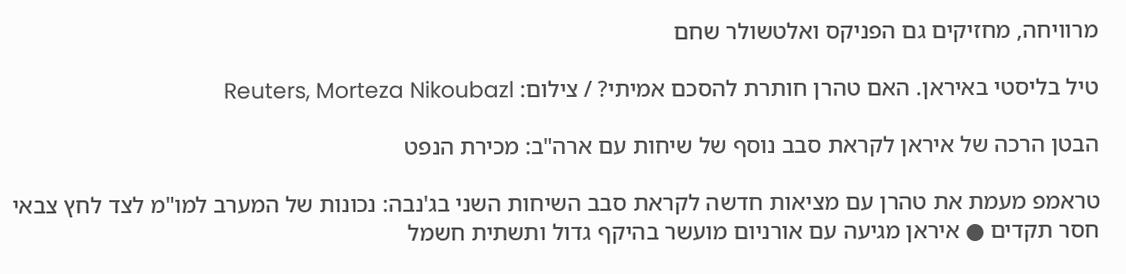מרוויחה, מחזיקים גם הפניקס ואלטשולר שחם

טיל בליסטי באיראן. האם טהרן חותרת להסכם אמיתי? / צילום: Reuters, Morteza Nikoubazl

הבטן הרכה של איראן לקראת סבב נוסף של שיחות עם ארה"ב: מכירת הנפט

טראמפ מעמת את טהרן עם מציאות חדשה לקראת סבב השיחות השני בג'נבה: נכונות של המערב למו"מ לצד לחץ צבאי חסר תקדים ● איראן מגיעה עם אורניום מועשר בהיקף גדול ותשתית חשמל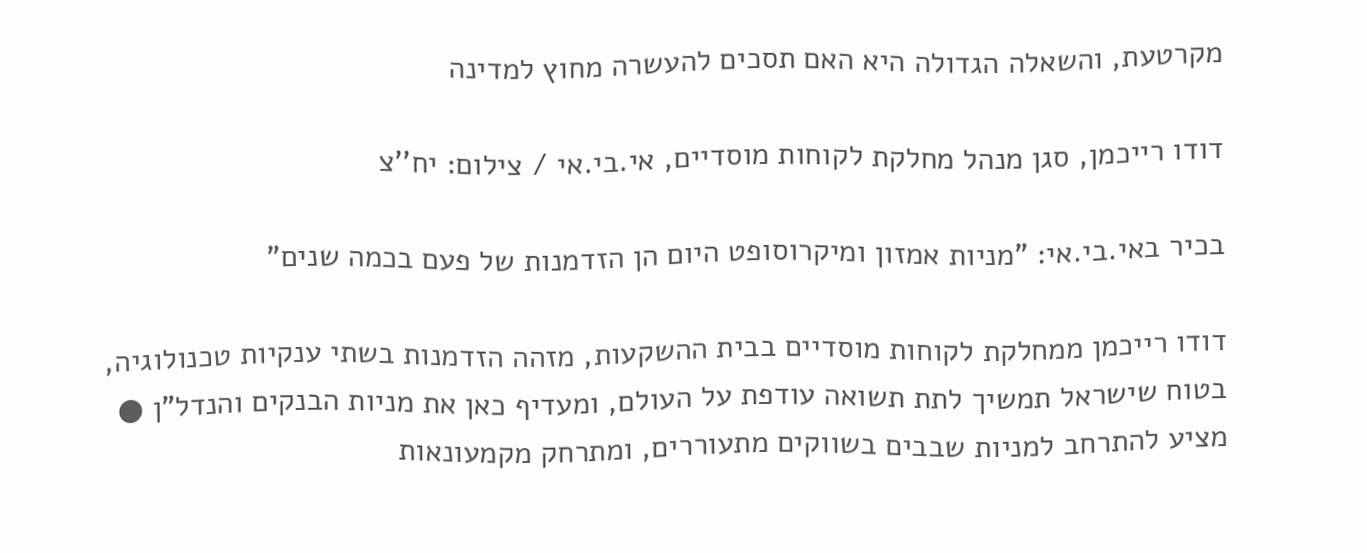מקרטעת, והשאלה הגדולה היא האם תסכים להעשרה מחוץ למדינה

דודו רייכמן, סגן מנהל מחלקת לקוחות מוסדיים, אי.בי.אי / צילום: יח''צ

בכיר באי.בי.אי: "מניות אמזון ומיקרוסופט היום הן הזדמנות של פעם בכמה שנים"

דודו רייכמן ממחלקת לקוחות מוסדיים בבית ההשקעות, מזהה הזדמנות בשתי ענקיות טכנולוגיה, בטוח שישראל תמשיך לתת תשואה עודפת על העולם, ומעדיף כאן את מניות הבנקים והנדל"ן ● מציע להתרחב למניות שבבים בשווקים מתעוררים, ומתרחק מקמעונאות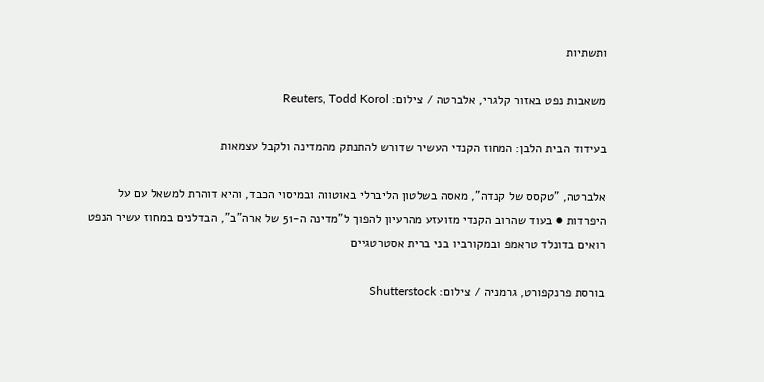ותשתיות

משאבות נפט באזור קלגרי, אלברטה / צילום: Reuters, Todd Korol

בעידוד הבית הלבן: המחוז הקנדי העשיר שדורש להתנתק מהמדינה ולקבל עצמאות

אלברטה, "טקסס של קנדה", מאסה בשלטון הליברלי באוטווה ובמיסוי הכבד, והיא דוהרת למשאל עם על היפרדות ● בעוד שהרוב הקנדי מזועזע מהרעיון להפוך ל"מדינה ה-51 של ארה"ב", הבדלנים במחוז עשיר הנפט רואים בדונלד טראמפ ובמקורביו בני ברית אסטרטגיים

בורסת פרנקפורט, גרמניה / צילום: Shutterstock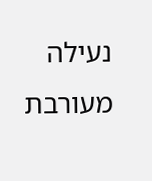נעילה מעורבת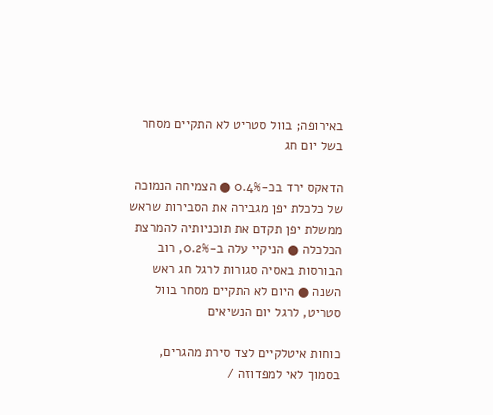באירופה; בוול סטריט לא התקיים מסחר בשל יום חג

הדאקס ירד בכ-0.4% ● הצמיחה הנמוכה של כלכלת יפן מגבירה את הסבירות שראש ממשלת יפן תקדם את תוכניותיה להמרצת הכלכלה ● הניקיי עלה ב-0.2%, רוב הבורסות באסיה סגורות לרגל חג ראש השנה ● היום לא התקיים מסחר בוול סטריט, לרגל יום הנשיאים

כוחות איטלקיים לצד סירת מהגרים, בסמוך לאי למפדוזה /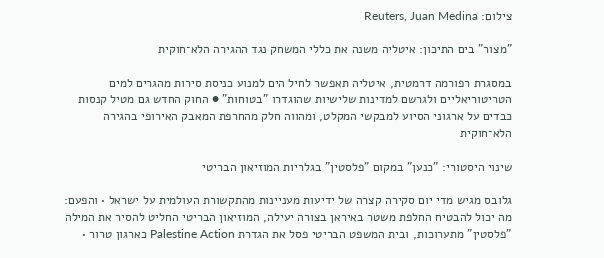צילום: Reuters, Juan Medina

"מצור" בים התיכון: איטליה משנה את כללי המשחק נגד ההגירה הלא־חוקית

במסגרת רפורמה דרמטית, איטליה תאפשר לחיל הים למנוע כניסת סירות מהגרים למים הטריטוריאליים ולגרשם למדינות שלישיות שהוגדרו "בטוחות" ● החוק החדש גם מטיל קנסות כבדים על ארגוני הסיוע למבקשי המקלט, ומהווה חלק מהחרפת המאבק האירופי בהגירה הלא־חוקית

שינוי היסטורי: "כנען" במקום "פלסטין" בגלריות המוזיאון הבריטי

גלובס מגיש מדי יום סקירה קצרה של ידיעות מעניינות מהתקשורת העולמית על ישראל • והפעם: מה יכול להבטיח החלפת משטר באיראן בצורה יעילה, המוזיאון הבריטי החליט להסיר את המילה "פלסטין" מתערוכות, ובית המשפט הבריטי פסל את הגדרת Palestine Action כארגון טרור •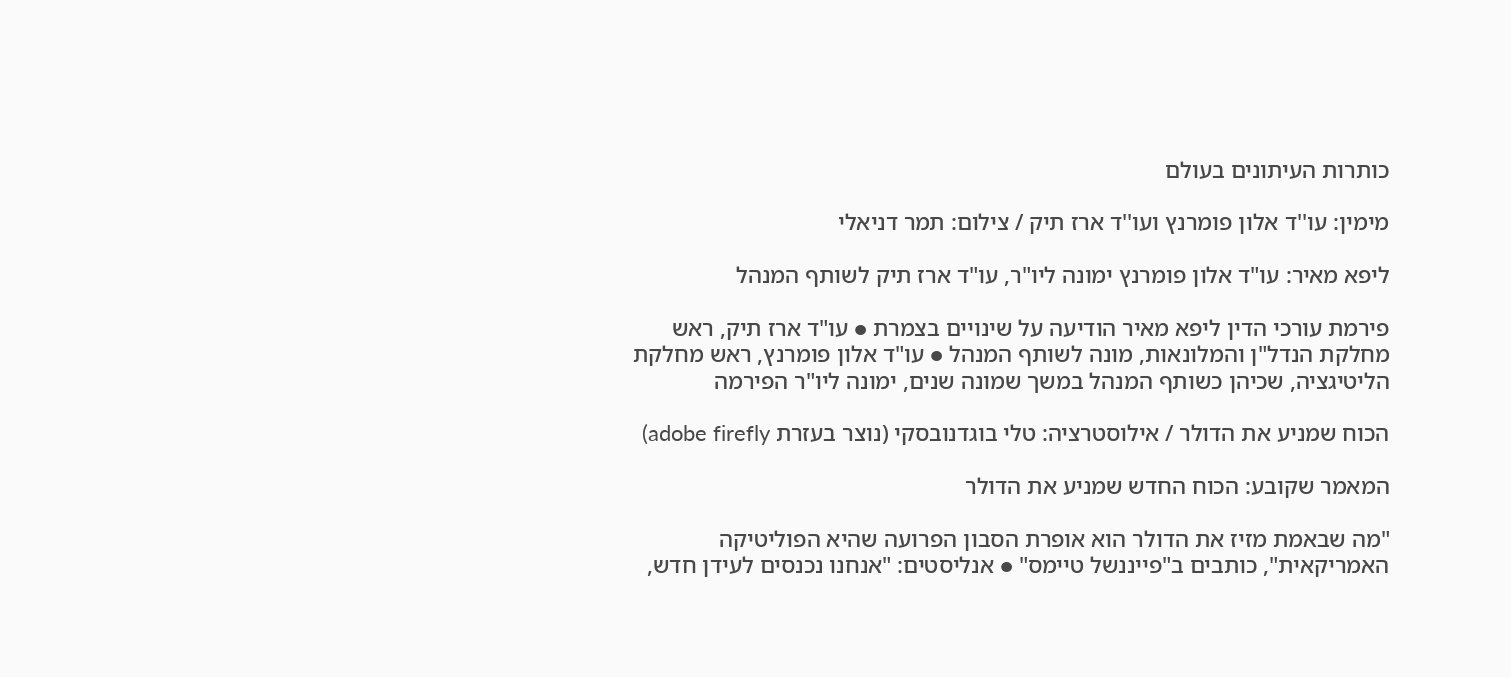כותרות העיתונים בעולם

מימין: עו''ד אלון פומרנץ ועו''ד ארז תיק / צילום: תמר דניאלי

ליפא מאיר: עו"ד אלון פומרנץ ימונה ליו"ר, עו"ד ארז תיק לשותף המנהל

פירמת עורכי הדין ליפא מאיר הודיעה על שינויים בצמרת ● עו"ד ארז תיק, ראש מחלקת הנדל"ן והמלונאות, מונה לשותף המנהל ● עו"ד אלון פומרנץ, ראש מחלקת הליטיגציה, שכיהן כשותף המנהל במשך שמונה שנים, ימונה ליו"ר הפירמה

הכוח שמניע את הדולר / אילוסטרציה: טלי בוגדנובסקי (נוצר בעזרת adobe firefly)

המאמר שקובע: הכוח החדש שמניע את הדולר

"מה שבאמת מזיז את הדולר הוא אופרת הסבון הפרועה שהיא הפוליטיקה האמריקאית", כותבים ב"פייננשל טיימס" ● אנליסטים: "אנחנו נכנסים לעידן חדש,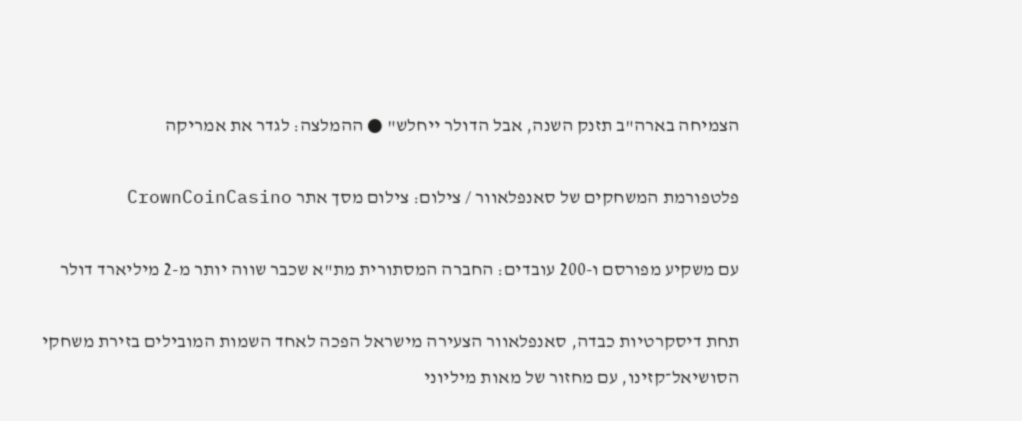הצמיחה בארה"ב תזנק השנה, אבל הדולר ייחלש" ● ההמלצה: לגדר את אמריקה

פלטפורמת המשחקים של סאנפלאוור / צילום: צילום מסך אתר CrownCoinCasino

עם משקיע מפורסם ו-200 עובדים: החברה המסתורית מת"א שכבר שווה יותר מ-2 מיליארד דולר

תחת דיסקרטיות כבדה, סאנפלאוור הצעירה מישראל הפכה לאחד השמות המובילים בזירת משחקי הסושיאל־קזינו, עם מחזור של מאות מיליוני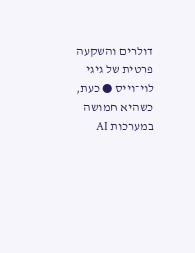דולרים והשקעה פרטית של גיגי לוי־וייס ● כעת, כשהיא חמושה במערכות AI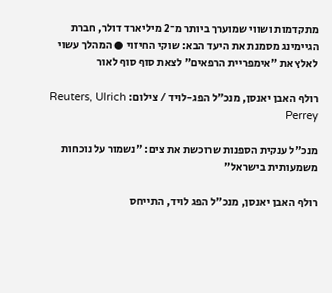מתקדמות ושווי שמוערך ביותר מ־2 מיליארד דולר, חברת הגיימינג מסמנת את היעד הבא: שוקי החיזוי ● המהלך עשוי לאלץ את "אימפריית הרפאים" לצאת סוף סוף לאור

רולף האבן יאנסן, מנכ״ל הפג-לויד / צילום: Reuters, Ulrich Perrey

מנכ"ל ענקית הספנות שרוכשת את צים: "נשמור על נוכחות משמעותית בישראל"

רולף האבן יאנסן, מנכ"ל הפג לויד, התייחס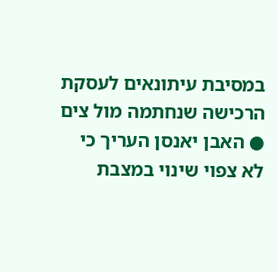במסיבת עיתונאים לעסקת הרכישה שנחתמה מול צים ● האבן יאנסן העריך כי לא צפוי שינוי במצבת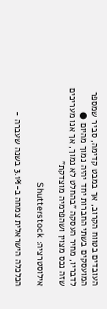העובדים בטווח הקרוב, אך במבט קדימה, סביר שמספר המועסקים בשתי החברות יחד יהיה נמוך מהיום ● לדבריו, מחיר העסקה "בהחלט לא נמוך, אך אנו מעריכים שזה נכס מצוין ושהפרמיה מוצדקת"

אילוסטרציה: Shutterstock

הכלכלה הישראלית צמחה ב-3.1% בשנה שעברה -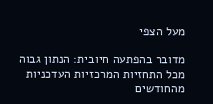מעל הצפי

מדובר בהפתעה חיובית: הנתון גבוה מכל התחזיות המרכזיות העדכניות מהחודשים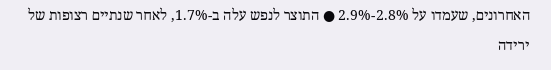האחרונים, שעמדו על 2.8%-2.9% ● התוצר לנפש עלה ב-1.7%, לאחר שנתיים רצופות של ירידה